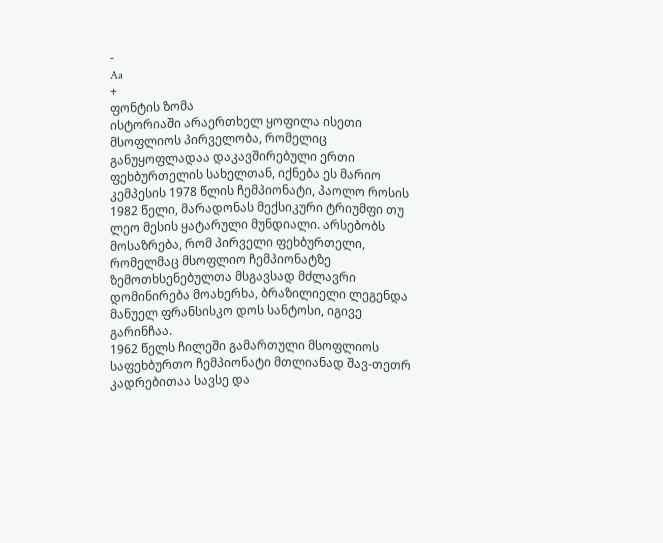-
Aa
+
ფონტის ზომა
ისტორიაში არაერთხელ ყოფილა ისეთი მსოფლიოს პირველობა, რომელიც განუყოფლადაა დაკავშირებული ერთი ფეხბურთელის სახელთან, იქნება ეს მარიო კემპესის 1978 წლის ჩემპიონატი, პაოლო როსის 1982 წელი, მარადონას მექსიკური ტრიუმფი თუ ლეო მესის ყატარული მუნდიალი. არსებობს მოსაზრება, რომ პირველი ფეხბურთელი, რომელმაც მსოფლიო ჩემპიონატზე ზემოთხსენებულთა მსგავსად მძლავრი დომინირება მოახერხა, ბრაზილიელი ლეგენდა მანუელ ფრანსისკო დოს სანტოსი, იგივე გარინჩაა.
1962 წელს ჩილეში გამართული მსოფლიოს საფეხბურთო ჩემპიონატი მთლიანად შავ-თეთრ კადრებითაა სავსე და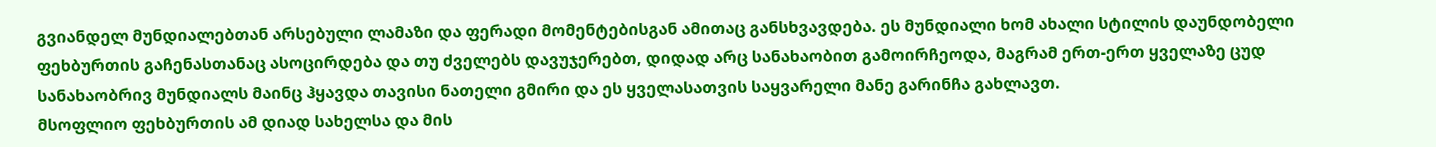გვიანდელ მუნდიალებთან არსებული ლამაზი და ფერადი მომენტებისგან ამითაც განსხვავდება. ეს მუნდიალი ხომ ახალი სტილის დაუნდობელი ფეხბურთის გაჩენასთანაც ასოცირდება და თუ ძველებს დავუჯერებთ, დიდად არც სანახაობით გამოირჩეოდა, მაგრამ ერთ-ერთ ყველაზე ცუდ სანახაობრივ მუნდიალს მაინც ჰყავდა თავისი ნათელი გმირი და ეს ყველასათვის საყვარელი მანე გარინჩა გახლავთ.
მსოფლიო ფეხბურთის ამ დიად სახელსა და მის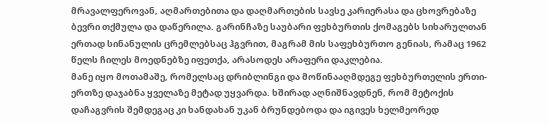მრავალფეროვან, აღმართებითა და დაღმართების სავსე კარიერასა და ცხოვრებაზე ბევრი თქმულა და დაწერილა. გარინჩაზე საუბარი ფეხბურთის ქომაგებს სიხარულთან ერთად სინანულის ცრემლებსაც ჰგვრით, მაგრამ მის საფეხბურთო გენიას, რამაც 1962 წელს ჩილეს მოედნებზე იფეთქა, არასოდეს არაფერი დაკლებია.
მანე იყო მოთამაშე, რომელსაც დრიბლინგი და მოწინააღმდეგე ფეხბურთელის ერთი-ერთზე დაჯაბნა ყველაზე მეტად უყვარდა. ხშირად აღნიშნავდნენ, რომ მეტოქის დაჩაგვრის შემდეგაც კი ხანდახან უკან ბრუნდებოდა და იგივეს ხელმეორედ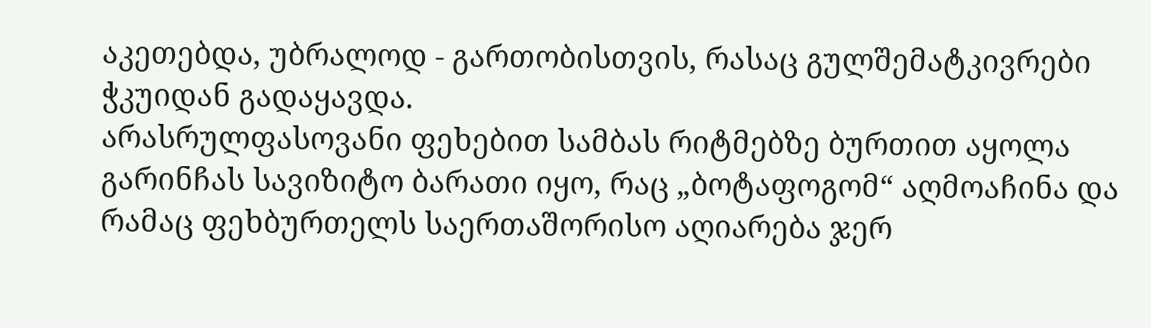აკეთებდა, უბრალოდ - გართობისთვის, რასაც გულშემატკივრები ჭკუიდან გადაყავდა.
არასრულფასოვანი ფეხებით სამბას რიტმებზე ბურთით აყოლა გარინჩას სავიზიტო ბარათი იყო, რაც „ბოტაფოგომ“ აღმოაჩინა და რამაც ფეხბურთელს საერთაშორისო აღიარება ჯერ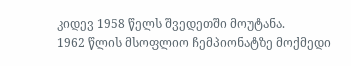კიდევ 1958 წელს შვედეთში მოუტანა.
1962 წლის მსოფლიო ჩემპიონატზე მოქმედი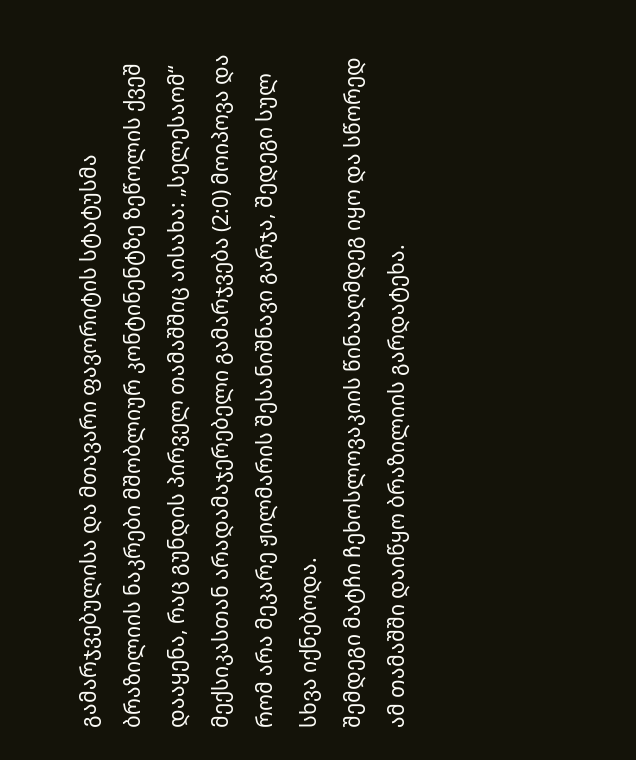გამარჯვებულისა და მთავარი ფავორიტის სტატუსმა ბრაზილიის ნაკრები მშობლიურ კონტინენტზე ზეწოლის ქვეშ დააყენა, რაც გუნდის პირველ თამაშშიც აისახა: „სელესაომ“ მექსიკასთან არადამაჯერებელი გამარჯვება (2:0) მოიპოვა და რომ არა მეკარე ჟილმარის შესანიშნავი გარჯა, შედეგი სულ სხვა იქნებოდა.
შემდეგი მატჩი ჩეხოსლოვაკიის წინააღმდეგ იყო და სწორედ ამ თამაშში დაიწყო ბრაზილიის გარდატეხა.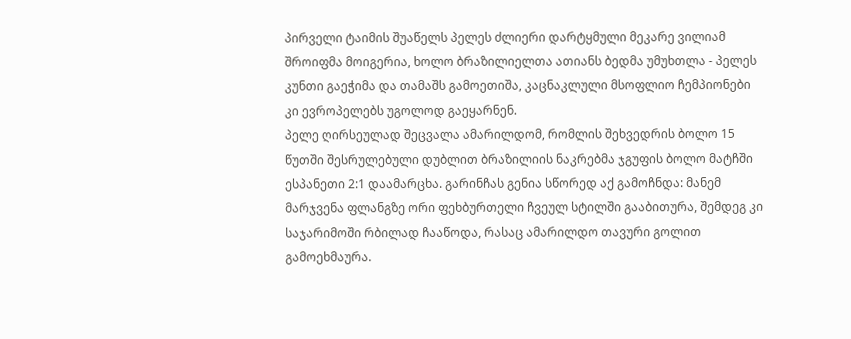პირველი ტაიმის შუაწელს პელეს ძლიერი დარტყმული მეკარე ვილიამ შროიფმა მოიგერია, ხოლო ბრაზილიელთა ათიანს ბედმა უმუხთლა - პელეს კუნთი გაეჭიმა და თამაშს გამოეთიშა, კაცნაკლული მსოფლიო ჩემპიონები კი ევროპელებს უგოლოდ გაეყარნენ.
პელე ღირსეულად შეცვალა ამარილდომ, რომლის შეხვედრის ბოლო 15 წუთში შესრულებული დუბლით ბრაზილიის ნაკრებმა ჯგუფის ბოლო მატჩში ესპანეთი 2:1 დაამარცხა. გარინჩას გენია სწორედ აქ გამოჩნდა: მანემ მარჯვენა ფლანგზე ორი ფეხბურთელი ჩვეულ სტილში გააბითურა, შემდეგ კი საჯარიმოში რბილად ჩააწოდა, რასაც ამარილდო თავური გოლით გამოეხმაურა.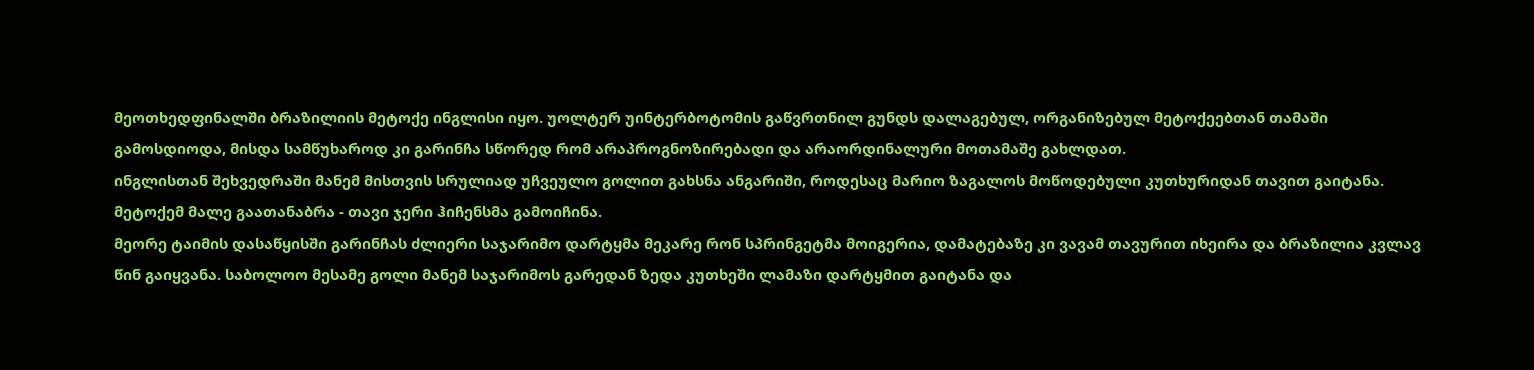მეოთხედფინალში ბრაზილიის მეტოქე ინგლისი იყო. უოლტერ უინტერბოტომის გაწვრთნილ გუნდს დალაგებულ, ორგანიზებულ მეტოქეებთან თამაში გამოსდიოდა, მისდა სამწუხაროდ კი გარინჩა სწორედ რომ არაპროგნოზირებადი და არაორდინალური მოთამაშე გახლდათ.
ინგლისთან შეხვედრაში მანემ მისთვის სრულიად უჩვეულო გოლით გახსნა ანგარიში, როდესაც მარიო ზაგალოს მოწოდებული კუთხურიდან თავით გაიტანა. მეტოქემ მალე გაათანაბრა - თავი ჯერი ჰიჩენსმა გამოიჩინა.
მეორე ტაიმის დასაწყისში გარინჩას ძლიერი საჯარიმო დარტყმა მეკარე რონ სპრინგეტმა მოიგერია, დამატებაზე კი ვავამ თავურით იხეირა და ბრაზილია კვლავ წინ გაიყვანა. საბოლოო მესამე გოლი მანემ საჯარიმოს გარედან ზედა კუთხეში ლამაზი დარტყმით გაიტანა და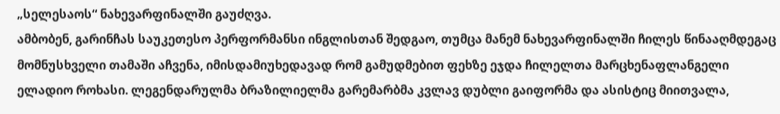„სელესაოს“ ნახევარფინალში გაუძღვა.
ამბობენ, გარინჩას საუკეთესო პერფორმანსი ინგლისთან შედგაო, თუმცა მანემ ნახევარფინალში ჩილეს წინააღმდეგაც მომნუსხველი თამაში აჩვენა, იმისდამიუხედავად რომ გამუდმებით ფეხზე ეჯდა ჩილელთა მარცხენაფლანგელი ელადიო როხასი. ლეგენდარულმა ბრაზილიელმა გარემარბმა კვლავ დუბლი გაიფორმა და ასისტიც მიითვალა,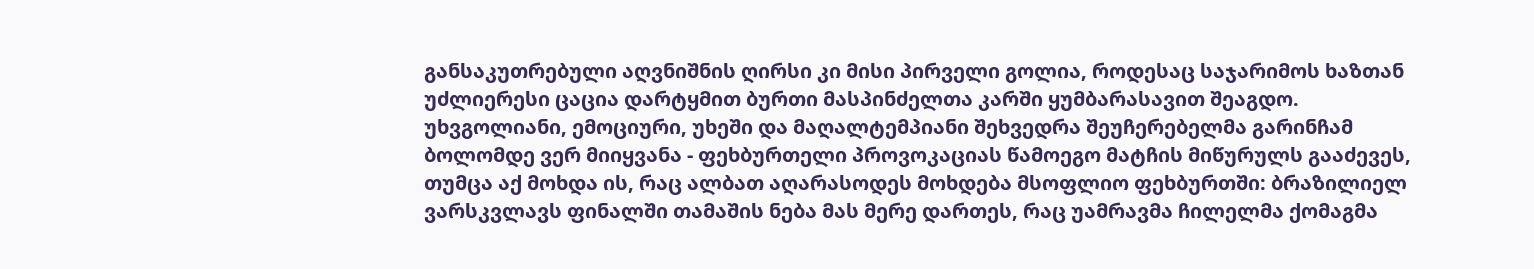განსაკუთრებული აღვნიშნის ღირსი კი მისი პირველი გოლია, როდესაც საჯარიმოს ხაზთან უძლიერესი ცაცია დარტყმით ბურთი მასპინძელთა კარში ყუმბარასავით შეაგდო.
უხვგოლიანი, ემოციური, უხეში და მაღალტემპიანი შეხვედრა შეუჩერებელმა გარინჩამ ბოლომდე ვერ მიიყვანა - ფეხბურთელი პროვოკაციას წამოეგო მატჩის მიწურულს გააძევეს, თუმცა აქ მოხდა ის, რაც ალბათ აღარასოდეს მოხდება მსოფლიო ფეხბურთში: ბრაზილიელ ვარსკვლავს ფინალში თამაშის ნება მას მერე დართეს, რაც უამრავმა ჩილელმა ქომაგმა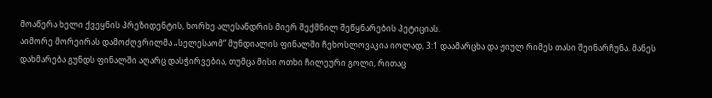მოაწერა ხელი ქვეყნის პრეზიდენტის, ხორხე ალესანდრის მიერ შექმნილ შეწყნარების პეტიციას.
აიმორე მორეირას დამოძღვრილმა „სელესაომ“ მუნდიალის ფინალში ჩეხოსლოვაკია იოლად, 3:1 დაამარცხა და ჟიულ რიმეს თასი შეინარჩუნა. მანეს დახმარება გუნდს ფინალში აღარც დასჭირვებია, თუმცა მისი ოთხი ჩილეური გოლი, რითაც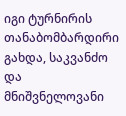იგი ტურნირის თანაბომბარდირი გახდა, საკვანძო და მნიშვნელოვანი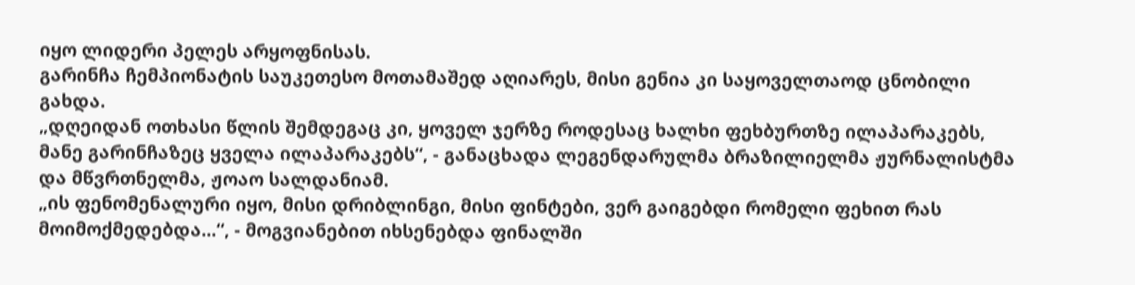იყო ლიდერი პელეს არყოფნისას.
გარინჩა ჩემპიონატის საუკეთესო მოთამაშედ აღიარეს, მისი გენია კი საყოველთაოდ ცნობილი გახდა.
„დღეიდან ოთხასი წლის შემდეგაც კი, ყოველ ჯერზე როდესაც ხალხი ფეხბურთზე ილაპარაკებს, მანე გარინჩაზეც ყველა ილაპარაკებს“, - განაცხადა ლეგენდარულმა ბრაზილიელმა ჟურნალისტმა და მწვრთნელმა, ჟოაო სალდანიამ.
„ის ფენომენალური იყო, მისი დრიბლინგი, მისი ფინტები, ვერ გაიგებდი რომელი ფეხით რას მოიმოქმედებდა...“, - მოგვიანებით იხსენებდა ფინალში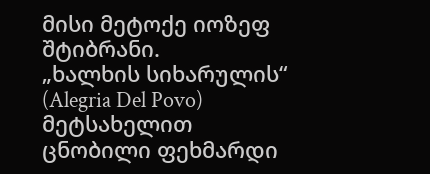მისი მეტოქე იოზეფ შტიბრანი.
„ხალხის სიხარულის“ (Alegria Del Povo) მეტსახელით ცნობილი ფეხმარდი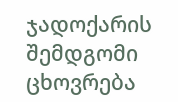ჯადოქარის შემდგომი ცხოვრება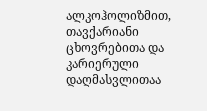ალკოჰოლიზმით, თავქარიანი ცხოვრებითა და კარიერული დაღმასვლითაა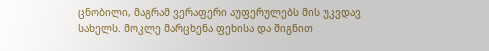ცნობილი, მაგრამ ვერაფერი აუფერულებს მის უკვდავ სახელს. მოკლე მარცხენა ფეხისა და შიგნით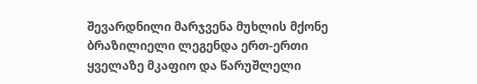შევარდნილი მარჯვენა მუხლის მქონე ბრაზილიელი ლეგენდა ერთ-ერთი ყველაზე მკაფიო და წარუშლელი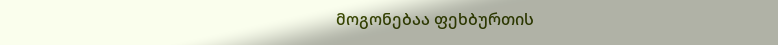მოგონებაა ფეხბურთის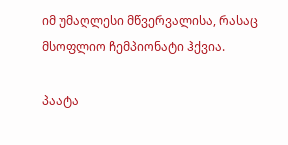იმ უმაღლესი მწვერვალისა, რასაც მსოფლიო ჩემპიონატი ჰქვია.

პაატა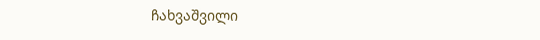ჩახვაშვილი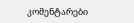კომენტარები